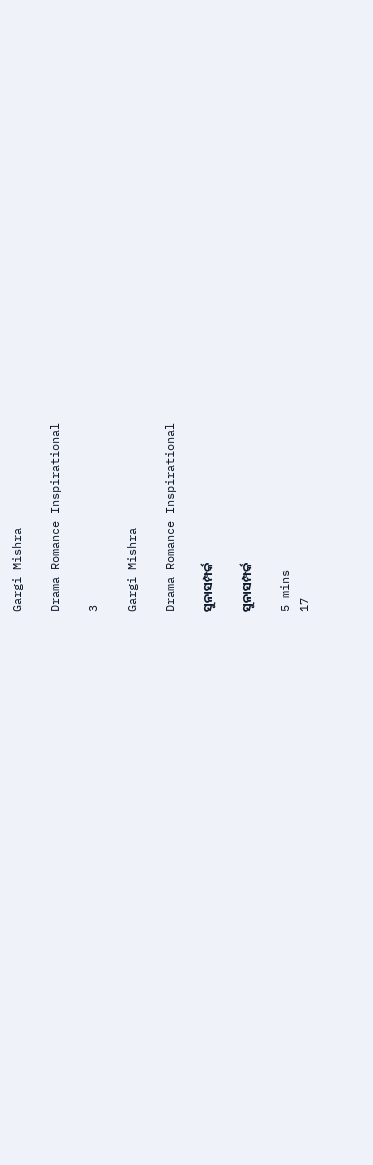Gargi Mishra

Drama Romance Inspirational

3

Gargi Mishra

Drama Romance Inspirational

ସୁନାସମ୍ପର୍କ

ସୁନାସମ୍ପର୍କ

5 mins
17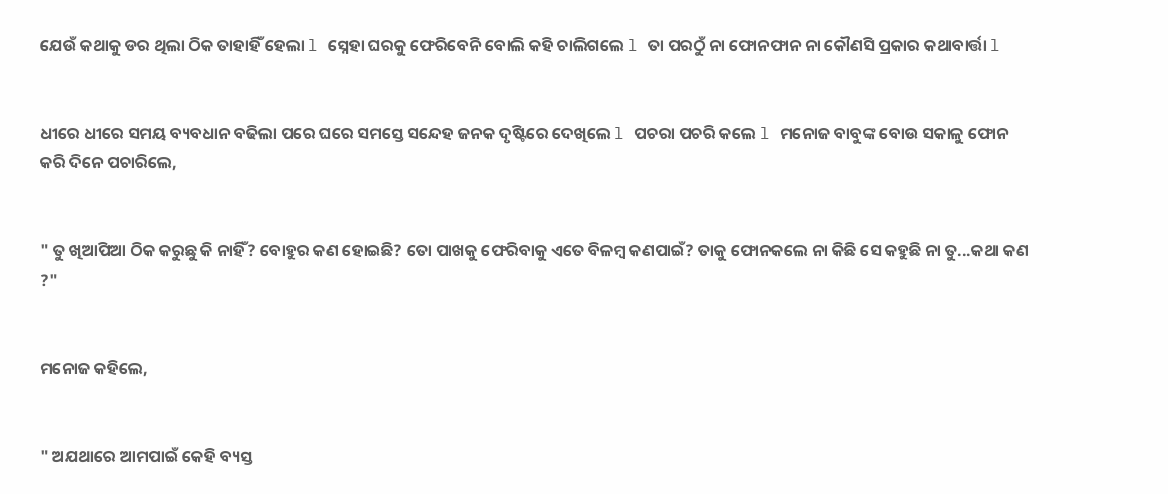ଯେଉଁ କଥାକୁ ଡର ଥିଲା ଠିକ ତାହାହିଁ ହେଲା l ସ୍ନେହା ଘରକୁ ଫେରିବେନି ବୋଲି କହି ଚାଲିଗଲେ l ତା ପରଠୁଁ ନା ଫୋନଫାନ ନା କୌଣସି ପ୍ରକାର କଥାବାର୍ତ୍ତା l


ଧୀରେ ଧୀରେ ସମୟ ବ୍ୟବଧାନ ବଢିଲା ପରେ ଘରେ ସମସ୍ତେ ସନ୍ଦେହ ଜନକ ଦୃଷ୍ଟିରେ ଦେଖିଲେ l ପଚରା ପଚରି କଲେ l ମନୋଜ ବାବୁଙ୍କ ବୋଉ ସକାଳୁ ଫୋନ କରି ଦିନେ ପଚାରିଲେ,


" ତୁ ଖିଆପିଆ ଠିକ କରୁଛୁ କି ନାହିଁ? ବୋହୁର କଣ ହୋଇଛି? ତୋ ପାଖକୁ ଫେରିବାକୁ ଏତେ ବିଳମ୍ବ କଣପାଇଁ? ତାକୁ ଫୋନକଲେ ନା କିଛି ସେ କହୁଛି ନା ତୁ...କଥା କଣ ?"


ମନୋଜ କହିଲେ,


" ଅଯଥାରେ ଆମପାଇଁ କେହି ବ୍ୟସ୍ତ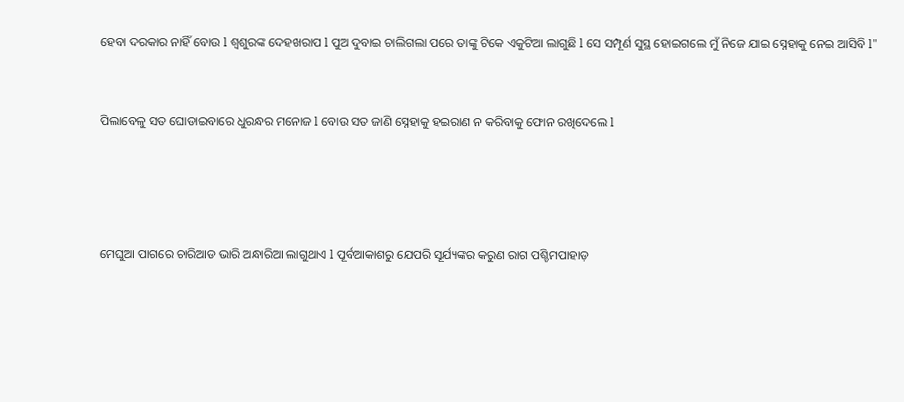ହେବା ଦରକାର ନାହିଁ ବୋଉ l ଶ୍ୱଶୁରଙ୍କ ଦେହଖରାପ l ପୁଅ ଦୁବାଇ ଚାଲିଗଲା ପରେ ତାଙ୍କୁ ଟିକେ ଏକୁଟିଆ ଲାଗୁଛି l ସେ ସମ୍ପୂର୍ଣ ସୁସ୍ଥ ହୋଇଗଲେ ମୁଁ ନିଜେ ଯାଇ ସ୍ନେହାକୁ ନେଇ ଆସିବି l"


ପିଲାବେଳୁ ସତ ଘୋଡାଇବାରେ ଧୁରନ୍ଧର ମନୋଜ l ବୋଉ ସତ ଜାଣି ସ୍ନେହାକୁ ହଇରାଣ ନ କରିବାକୁ ଫୋନ ରଖିଦେଲେ l




ମେଘୁଆ ପାଗରେ ଚାରିଆଡ ଭାରି ଅନ୍ଧାରିଆ ଲାଗୁଥାଏ l ପୂର୍ବଆକାଶରୁ ଯେପରି ସୂର୍ଯ୍ୟଙ୍କର କରୁଣ ରାଗ ପଶ୍ଚିମପାହାଡ଼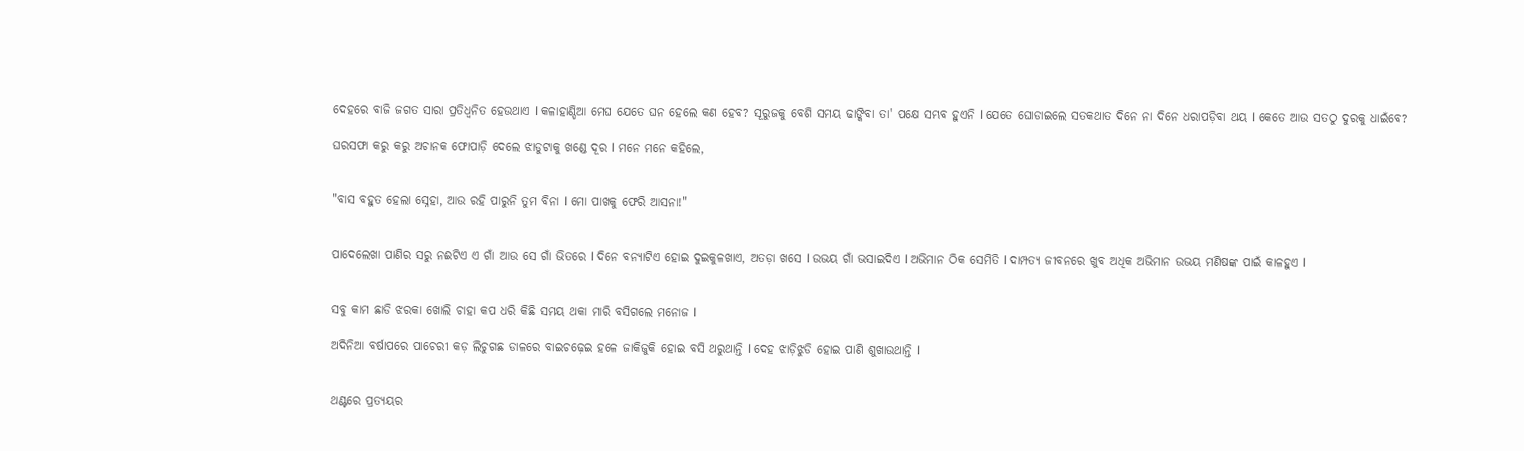ଦେହରେ ବାଜି ଜଗତ ସାରା ପ୍ରତିଧ୍ୱନିତ ହେଉଥାଏ l କଳାହାଣ୍ଡିଆ ମେଘ ଯେତେ ଘନ ହେଲେ କଣ ହେବ? ସୂରୁଜକୁ ବେଶି ସମୟ ଢାଙ୍କିବା ତା' ପକ୍ଷେ ସମ୍ଭବ ହୁଏନି l ଯେତେ ଘୋଡାଇଲେ ସତକଥାତ ଦିନେ ନା ଦିନେ ଧରାପଡ଼ିବା ଥୟ l କେତେ ଆଉ ସତଠୁ ଦୁରକୁ ଧାଇଁବେ?

ଘରସଫା କରୁ କରୁ ଅଚାନକ ଫୋପାଡ଼ି ଦେଲେ ଝାଡୁଟାକୁ ଖଣ୍ଡେ ଦୂର l ମନେ ମନେ କହିଲେ,


"ବାସ ବହୁତ ହେଲା ସ୍ନେହା, ଆଉ ରହି ପାରୁନି ତୁମ ବିନା l ମୋ ପାଖକୁ ଫେରି ଆସନା!"


ପାଦେଲେଖା ପାଣିର ସରୁ ନଈଟିଏ ଏ ଗାଁ ଆଉ ସେ ଗାଁ ଭିତରେ l ଦିନେ ବନ୍ୟାଟିଏ ହୋଇ ଦୁଇକୁଳଖାଏ, ଅତଡ଼ା ଖସେ l ଉଭୟ ଗାଁ ଭସାଇଦିଏ l ଅଭିମାନ ଠିକ ସେମିତି l ଦାମ୍ପତ୍ୟ ଜୀବନରେ ଖୁବ ଅଧିକ ଅଭିମାନ ଉଭୟ ମଣିଷଙ୍କ ପାଇଁ କାଳହୁଏ l


ସବୁ କାମ ଛାଡି ଝରକା ଖୋଲି ଚାହା କପ ଧରି କିଛି ସମୟ ଥକା ମାରି ବସିଗଲେ ମନୋଜ l

ଅଦିନିଆ ବର୍ଷାପରେ ପାଚେରୀ କଡ଼ ଲିଚୁଗଛ ଡାଳରେ ବାଇଚଢ଼େଇ ହଳେ ଜାକିଜୁକି ହୋଇ ବସି ଥରୁଥାନ୍ତି l ଦେହ ଝାଡ଼ିଝୁଡି ହୋଇ ପାଣି ଶୁଖାଉଥାନ୍ତି l


ଥଣ୍ଟରେ ପ୍ରତ୍ୟୟର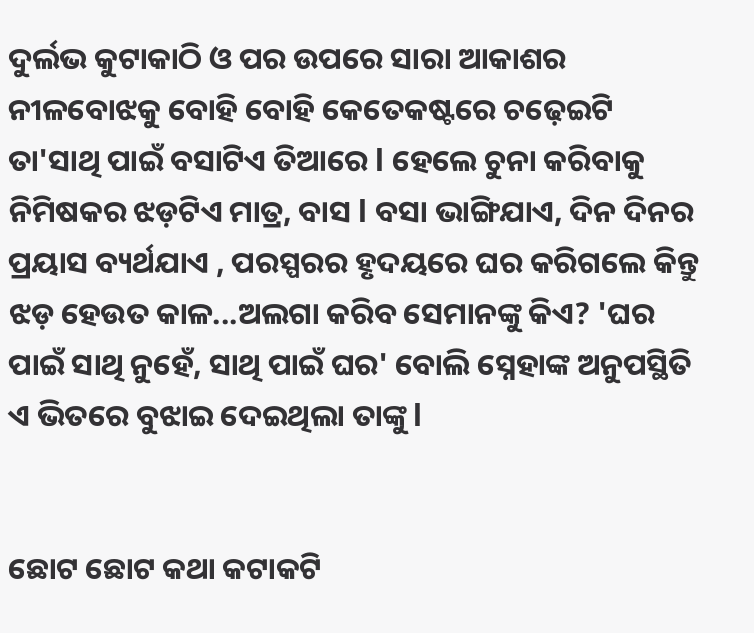ଦୁର୍ଲଭ କୁଟାକାଠି ଓ ପର ଉପରେ ସାରା ଆକାଶର ନୀଳବୋଝକୁ ବୋହି ବୋହି କେତେକଷ୍ଟରେ ଚଢ଼େଇଟି ତା'ସାଥି ପାଇଁ ବସାଟିଏ ତିଆରେ l ହେଲେ ଚୁନା କରିବାକୁ ନିମିଷକର ଝଡ଼ଟିଏ ମାତ୍ର, ବାସ l ବସା ଭାଙ୍ଗିଯାଏ, ଦିନ ଦିନର ପ୍ରୟାସ ବ୍ୟର୍ଥଯାଏ , ପରସ୍ପରର ହୃଦୟରେ ଘର କରିଗଲେ କିନ୍ତୁ ଝଡ଼ ହେଉତ କାଳ...ଅଲଗା କରିବ ସେମାନଙ୍କୁ କିଏ? 'ଘର ପାଇଁ ସାଥି ନୁହେଁ, ସାଥି ପାଇଁ ଘର' ବୋଲି ସ୍ନେହାଙ୍କ ଅନୁପସ୍ଥିତି ଏ ଭିତରେ ବୁଝାଇ ଦେଇଥିଲା ତାଙ୍କୁ l


ଛୋଟ ଛୋଟ କଥା କଟାକଟି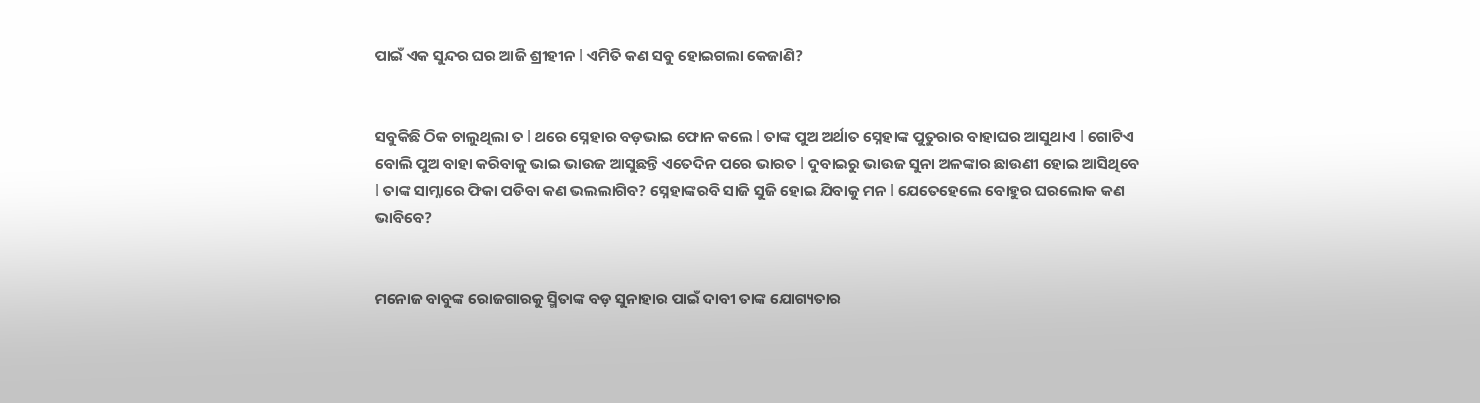ପାଇଁ ଏକ ସୁନ୍ଦର ଘର ଆଜି ଶ୍ରୀହୀନ l ଏମିତି କଣ ସବୁ ହୋଇଗଲା କେଜାଣି?


ସବୁକିଛି ଠିକ ଚାଲୁଥିଲା ତ l ଥରେ ସ୍ନେହାର ବଡ଼ଭାଇ ଫୋନ କଲେ l ତାଙ୍କ ପୁଅ ଅର୍ଥାତ ସ୍ନେହାଙ୍କ ପୁତୁରାର ବାହାଘର ଆସୁଥାଏ l ଗୋଟିଏ ବୋଲି ପୁଅ ବାହା କରିବାକୁ ଭାଇ ଭାଉଜ ଆସୁଛନ୍ତି ଏତେଦିନ ପରେ ଭାରତ l ଦୁବାଇରୁ ଭାଉଜ ସୁନା ଅଳଙ୍କାର ଛାଉଣୀ ହୋଇ ଆସିଥିବେ l ତାଙ୍କ ସାମ୍ନାରେ ଫିକା ପଡିବା କଣ ଭଲଲାଗିବ? ସ୍ନେହାଙ୍କରବି ସାଜି ସୁଜି ହୋଇ ଯିବାକୁ ମନ l ଯେତେହେଲେ ବୋହୁର ଘରଲୋକ କଣ ଭାବିବେ?


ମନୋଜ ବାବୁଙ୍କ ରୋଜଗାରକୁ ସ୍ମିତାଙ୍କ ବଡ଼ ସୁନାହାର ପାଇଁ ଦାବୀ ତାଙ୍କ ଯୋଗ୍ୟତାର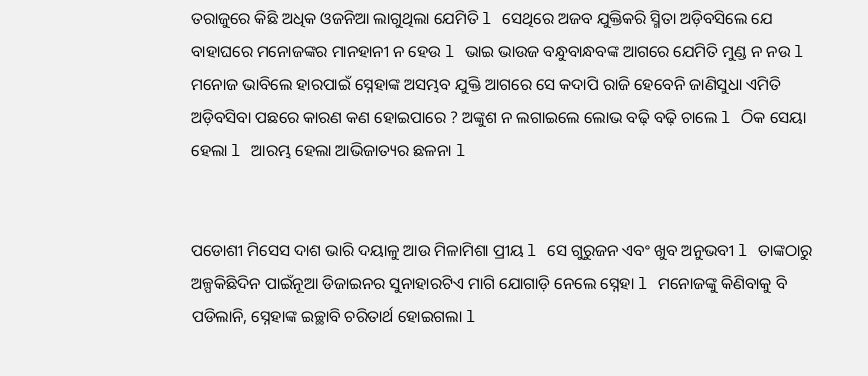ତରାଜୁରେ କିଛି ଅଧିକ ଓଜନିଆ ଲାଗୁଥିଲା ଯେମିତି l ସେଥିରେ ଅଜବ ଯୁକ୍ତିକରି ସ୍ମିତା ଅଡ଼ିବସିଲେ ଯେ ବାହାଘରେ ମନୋଜଙ୍କର ମାନହାନୀ ନ ହେଉ l ଭାଇ ଭାଉଜ ବନ୍ଧୁବାନ୍ଧବଙ୍କ ଆଗରେ ଯେମିତି ମୁଣ୍ଡ ନ ନଉ l ମନୋଜ ଭାବିଲେ ହାରପାଇଁ ସ୍ନେହାଙ୍କ ଅସମ୍ଭବ ଯୁକ୍ତି ଆଗରେ ସେ କଦାପି ରାଜି ହେବେନି ଜାଣିସୁଧା ଏମିତି ଅଡ଼ିବସିବା ପଛରେ କାରଣ କଣ ହୋଇପାରେ ? ଅଙ୍କୁଶ ନ ଲଗାଇଲେ ଲୋଭ ବଢ଼ି ବଢ଼ି ଚାଲେ l ଠିକ ସେୟା ହେଲା l ଆରମ୍ଭ ହେଲା ଆଭିଜାତ୍ୟର ଛଳନା l


ପଡୋଶୀ ମିସେସ ଦାଶ ଭାରି ଦୟାଳୁ ଆଉ ମିଳାମିଶା ପ୍ରୀୟ l ସେ ଗୁରୁଜନ ଏବଂ ଖୁବ ଅନୁଭବୀ l ତାଙ୍କଠାରୁ ଅଳ୍ପକିଛିଦିନ ପାଇଁନୂଆ ଡିଜାଇନର ସୁନାହାରଟିଏ ମାଗି ଯୋଗାଡ଼ି ନେଲେ ସ୍ନେହା l ମନୋଜଙ୍କୁ କିଣିବାକୁ ବି ପଡିଲାନି, ସ୍ନେହାଙ୍କ ଇଚ୍ଛାବି ଚରିତାର୍ଥ ହୋଇଗଲା l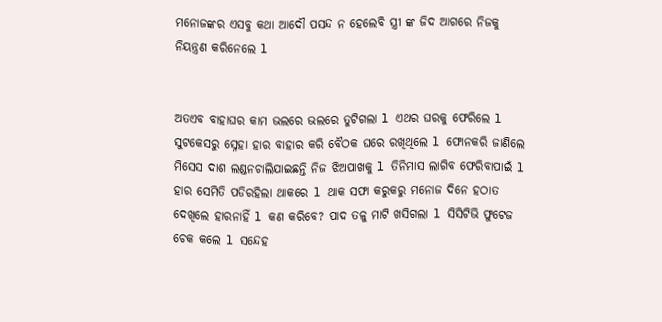ମନୋଜଙ୍କର ଏସବୁ କଥା ଆଦୌ ପସନ୍ଦ ନ ହେଲେବି ସ୍ତ୍ରୀ ଙ୍କ ଜିଦ ଆଗରେ ନିଜକୁ ନିୟନ୍ତ୍ରଣ କରିନେଲେ l


ଅତଏବ ବାହାଘର କାମ ଭଲରେ ଭଲରେ ତୁଟିଗଲା l ଏଥର ଘରକୁ ଫେରିଲେ l ସୁଟକେସରୁ ସ୍ନେହା ହାର ବାହାର କରି ବୈଠକ ଘରେ ରଖିଥିଲେ l ଫୋନକରି ଜାଣିଲେ ମିସେସ ଦାଶ ଲଣ୍ଡନଚାଲିଯାଇଛନ୍ତି ନିଜ ଝିଅପାଖକୁ l ତିନିମାସ ଲାଗିବ ଫେରିବାପାଇଁ l ହାର ସେମିତି ପଡିରହିଲା ଥାକରେ l ଥାକ ସଫା କରୁକରୁ ମନୋଜ ଦିନେ ହଠାତ ଦେଖିଲେ ହାରନାହିଁ l କଣ କରିବେ? ପାଦ ତଳୁ ମାଟି ଖସିଗଲା l ସିସିଟିଭି ଫୁଟେଜ ଚେକ କଲେ l ସନ୍ଦେହ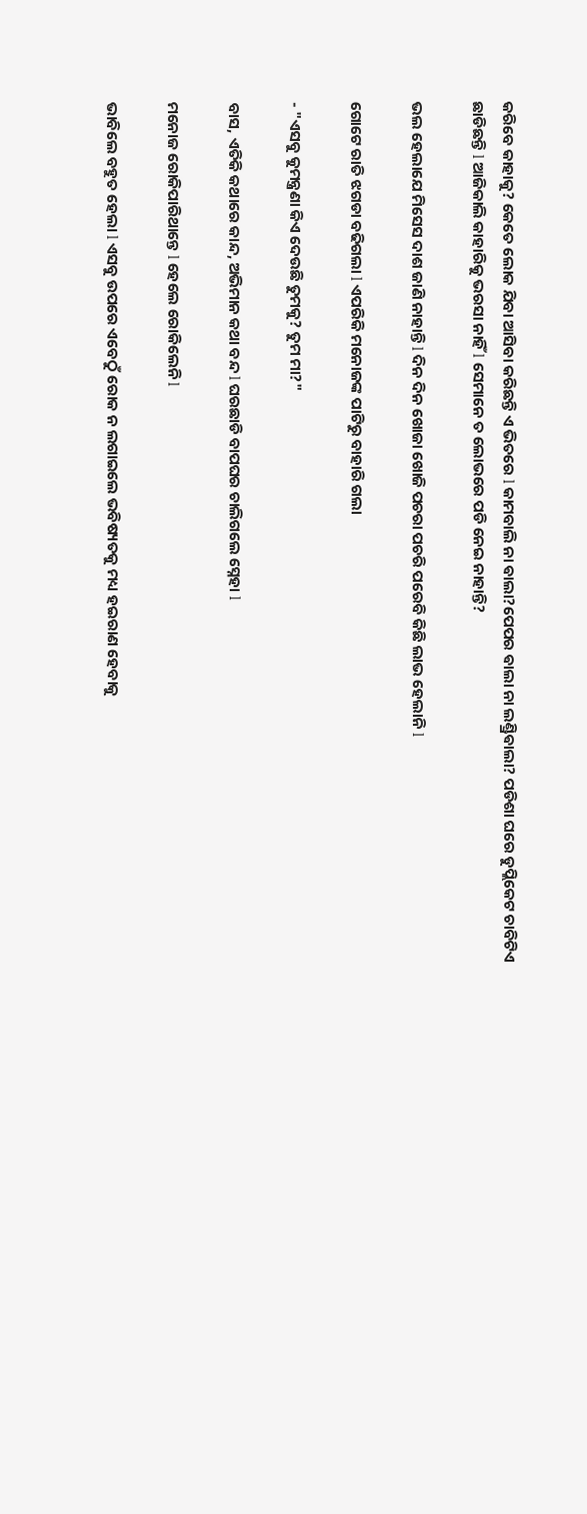କରିବେ କାହାକୁ? କେତେ ଲୋକ ଯିବା ଆସିବା କରିଛନ୍ତି ଏ ଭିତରେ l କାମବାଲି ନା ଵାଲା?ପେପର ଵାଲା ନା ଲଣ୍ଡ୍ରିଵାଲା? ପଡିଶା ଘରେ ଡୁପ୍ଲିକେଟ ଚାବିଟିଏ ଛାଡିଛନ୍ତି l ଆଜିକାଲି କାହାରିକୁ ଭରସା ନାହିଁ l ସେମାନେ ତ ଲୋଭରେ ପଡି ନେଇ ନାହାନ୍ତି?

ଭଲ ହେଲାଯେ ମିସେସ ଦାଶ ଜାଣି ନାହାନ୍ତି l ଦିନ ଦିନ ଖୋଜା ଖୋଜି ପଚରା ପଚରି ପରେବି କିଛି ଲାଭ ହେଲାନି l

ଗୋଟେ ରାତି ଝଗଡା ବଢିଗଲା l ଏପରିକି ମନୋଜଙ୍କ ପାଟିରୁ ବାହାରି ଗଲା

- "ଏସବୁ କୁମନ୍ତ୍ରଣା କିଏ ଦେଉଛି ତୁମକୁ? ତୁମ ମା?"

ବାସ, ଏତିକି କଥାରେ କାନ୍ଦ, ଅଭିମାନ କଥା ବନ୍ଦ l ଘରଛାଡି ବାପଘର ଚାଲିଗଲେ ସ୍ନେହା l

ମନୋଜ ରୋକିପାରିଥାନ୍ତେ l ହେଲେ ରୋକିଲେନି l

ଭାବିଲେ ବହୁତ ହେଲା l ଏସବୁ ଉପରେ ଏବେଠୁଁ ରୋକ ନ ଲଗାଇଲେ ଭବିଷ୍ୟତକୁ ମଧ୍ୟ ହଇରାଣ ହେବାକୁ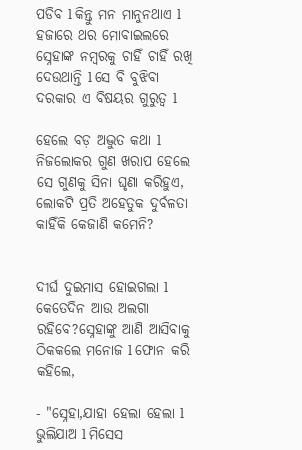ପଡିବ l କିନ୍ତୁ ମନ ମାନୁନଥାଏ l ହଜାରେ ଥର ମୋବାଇଲରେ ସ୍ନେହାଙ୍କ ନମ୍ବରକୁ ଚାହିଁ ଚାହିଁ ରଖି ଦେଉଥାନ୍ତି l ସେ ବି ବୁଝିବା ଦରକାର ଏ ବିଷୟର ଗୁରୁତ୍ୱ l

ହେଲେ ବଡ଼ ଅଦ୍ଭୁତ କଥା l ନିଜଲୋକର ଗୁଣ ଖରାପ ହେଲେ ସେ ଗୁଣକୁ ସିନା ଘୃଣା କରିହୁଏ, ଲୋକଟି ପ୍ରତି ଅହେତୁକ ଦୁର୍ବଳତା କାହିଁକି କେଜାଣି କମେନି?


ଦୀର୍ଘ ଦୁଇମାସ ହୋଇଗଲା l କେତେଦିନ ଆଉ ଅଲଗା ରହିବେ?ସ୍ନେହାଙ୍କୁ ଆଣି ଆସିବାକୁ ଠିକକଲେ ମନୋଜ l ଫୋନ କରି କହିଲେ,

- "ସ୍ନେହା,ଯାହା ହେଲା ହେଲା l ଭୁଲିଯାଅ l ମିସେସ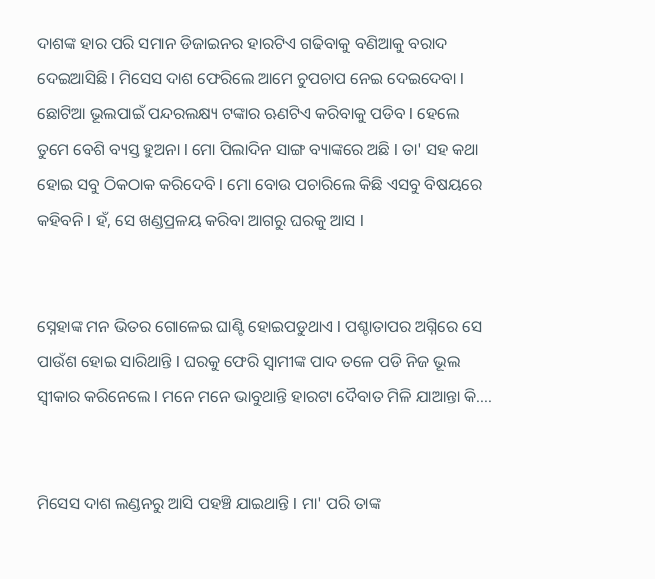ଦାଶଙ୍କ ହାର ପରି ସମାନ ଡିଜାଇନର ହାରଟିଏ ଗଢିବାକୁ ବଣିଆକୁ ବରାଦ ଦେଇଆସିଛି l ମିସେସ ଦାଶ ଫେରିଲେ ଆମେ ଚୁପଚାପ ନେଇ ଦେଇଦେବା l ଛୋଟିଆ ଭୂଲପାଇଁ ପନ୍ଦରଲକ୍ଷ୍ୟ ଟଙ୍କାର ଋଣଟିଏ କରିବାକୁ ପଡିବ l ହେଲେ ତୁମେ ବେଶି ବ୍ୟସ୍ତ ହୁଅନା l ମୋ ପିଲାଦିନ ସାଙ୍ଗ ବ୍ୟାଙ୍କରେ ଅଛି l ତା' ସହ କଥା ହୋଇ ସବୁ ଠିକଠାକ କରିଦେବି l ମୋ ବୋଉ ପଚାରିଲେ କିଛି ଏସବୁ ବିଷୟରେ କହିବନି l ହଁ, ସେ ଖଣ୍ଡପ୍ରଳୟ କରିବା ଆଗରୁ ଘରକୁ ଆସ l


ସ୍ନେହାଙ୍କ ମନ ଭିତର ଗୋଳେଇ ଘାଣ୍ଟି ହୋଇପଡୁଥାଏ l ପଶ୍ଚାତାପର ଅଗ୍ନିରେ ସେ ପାଉଁଶ ହୋଇ ସାରିଥାନ୍ତି l ଘରକୁ ଫେରି ସ୍ୱାମୀଙ୍କ ପାଦ ତଳେ ପଡି ନିଜ ଭୂଲ ସ୍ୱୀକାର କରିନେଲେ l ମନେ ମନେ ଭାବୁଥାନ୍ତି ହାରଟା ଦୈବାତ ମିଳି ଯାଆନ୍ତା କି....


ମିସେସ ଦାଶ ଲଣ୍ଡନରୁ ଆସି ପହଞ୍ଚି ଯାଇଥାନ୍ତି l ମା' ପରି ତାଙ୍କ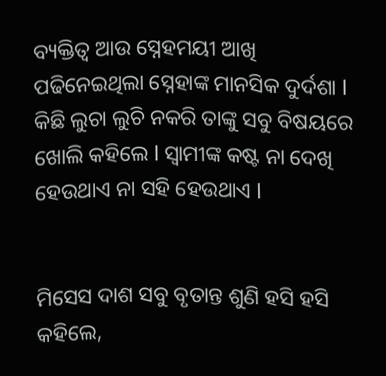ବ୍ୟକ୍ତିତ୍ୱ ଆଉ ସ୍ନେହମୟୀ ଆଖି ପଢିନେଇଥିଲା ସ୍ନେହାଙ୍କ ମାନସିକ ଦୁର୍ଦଶା l କିଛି ଲୁଚା ଲୁଚି ନକରି ତାଙ୍କୁ ସବୁ ବିଷୟରେ ଖୋଲି କହିଲେ l ସ୍ୱାମୀଙ୍କ କଷ୍ଟ ନା ଦେଖି ହେଉଥାଏ ନା ସହି ହେଉଥାଏ l


ମିସେସ ଦାଶ ସବୁ ବୃତାନ୍ତ ଶୁଣି ହସି ହସି କହିଲେ,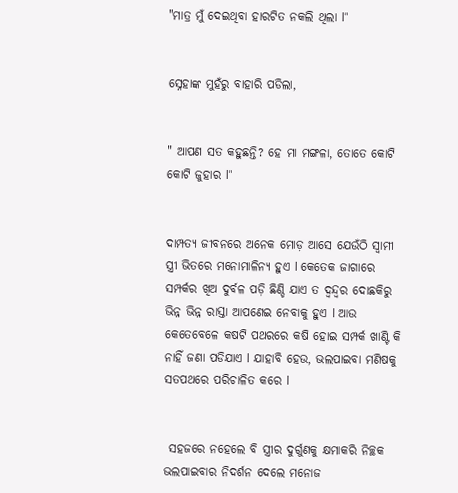"ମାତ୍ର ମୁଁ ଦେଇଥିବା ହାରଟିତ ନକଲି ଥିଲା l"


ସ୍ନେହାଙ୍କ ମୁହଁରୁ ବାହାରି ପଡିଲା,


" ଆପଣ ସତ କହୁଛନ୍ତି? ହେ ମା ମଙ୍ଗଳା, ତୋତେ କୋଟି କୋଟି ଜୁହାର l"


ଦାମ୍ପତ୍ୟ ଜୀବନରେ ଅନେକ ମୋଡ଼ ଆସେ ଯେଉଁଠି ସ୍ୱାମୀ ସ୍ତ୍ରୀ ଭିତରେ ମନୋମାଳିନ୍ୟ ହୁଏ l କେତେକ ଜାଗାରେ ସମ୍ପର୍କର ଖିଅ ଦୁର୍ବଳ ପଡ଼ି ଛିଣ୍ଡି ଯାଏ ତ ଦ୍ୱନ୍ଦ୍ୱର ଦୋଛକିରୁ ଭିନ୍ନ ଭିନ୍ନ ରାସ୍ତା ଆପଣେଇ ନେବାକୁ ହୁଏ l ଆଉ କେତେବେଳେ କଷଟି ପଥରରେ କଷି ହୋଇ ସମ୍ପର୍କ ଖାଣ୍ଟି କି ନାହିଁ ଜଣା ପଡିଯାଏ l ଯାହାବି ହେଉ, ଭଲପାଇବା ମଣିଷକୁ ସତପଥରେ ପରିଚାଳିତ କରେ l


 ସହଜରେ ନହେଲେ ବି ସ୍ତ୍ରୀର ଦୁର୍ଗୁଣକୁ କ୍ଷମାକରି ନିଚ୍ଛକ ଭଲପାଇବାର ନିଦର୍ଶନ ଦେଲେ ମନୋଜ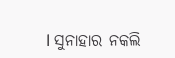l ସୁନାହାର ନକଲି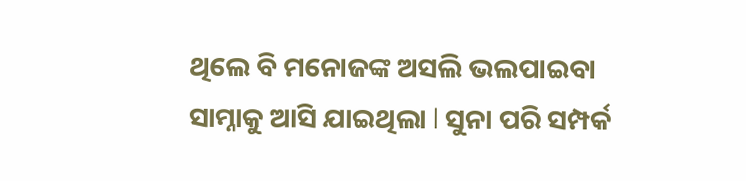ଥିଲେ ବି ମନୋଜଙ୍କ ଅସଲି ଭଲପାଇବା ସାମ୍ନାକୁ ଆସି ଯାଇଥିଲା l ସୁନା ପରି ସମ୍ପର୍କ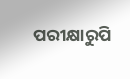ପରୀକ୍ଷାରୁପି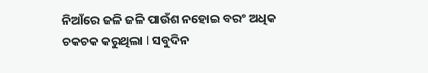ନିଆଁରେ ଜଳି ଜଳି ପାଉଁଶ ନହୋଇ ବରଂ ଅଧିକ ଚକଚକ କରୁଥିଲା l ସବୁଦିନ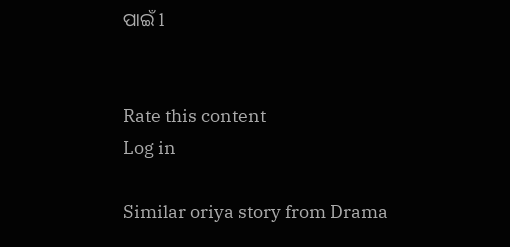ପାଇଁ l


Rate this content
Log in

Similar oriya story from Drama